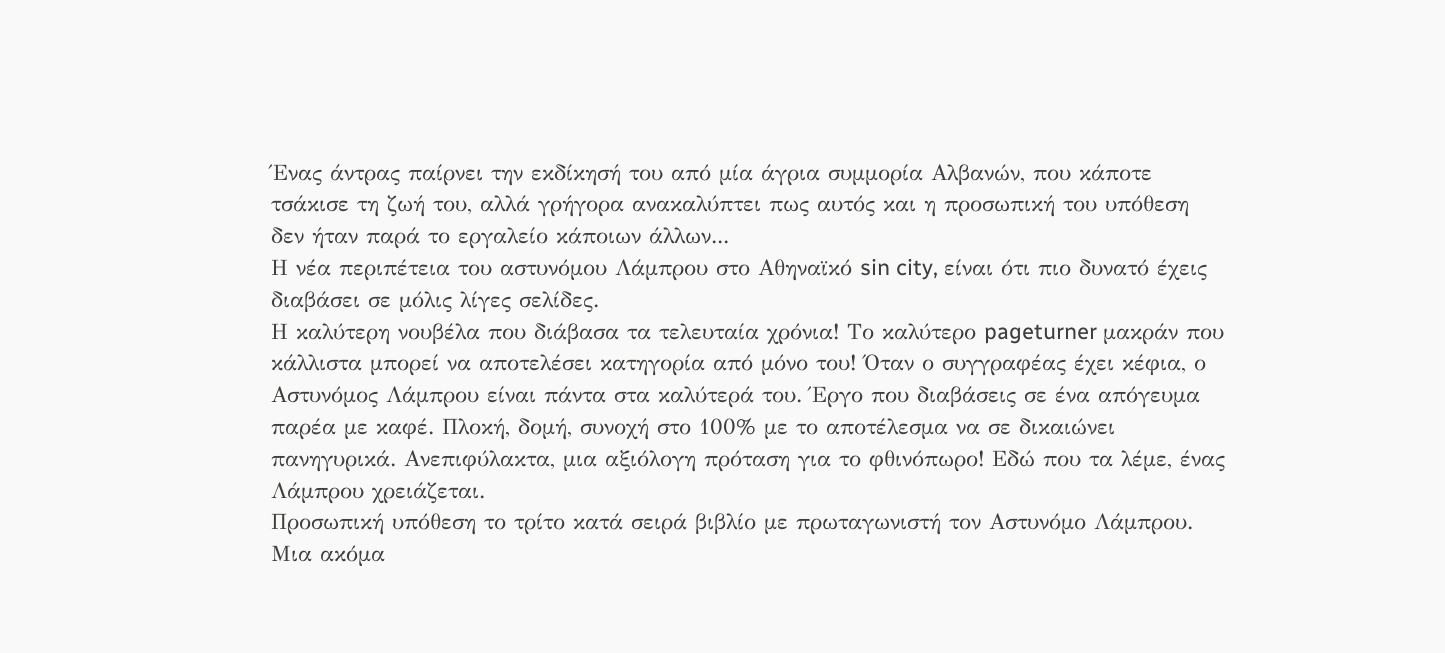Ένας άντρας παίρνει την εκδίκησή του από μία άγρια συμμορία Αλβανών, που κάποτε τσάκισε τη ζωή του, αλλά γρήγορα ανακαλύπτει πως αυτός και η προσωπική του υπόθεση δεν ήταν παρά το εργαλείο κάποιων άλλων...
Η νέα περιπέτεια του αστυνόμου Λάμπρου στο Αθηναϊκό sin city, είναι ότι πιο δυνατό έχεις διαβάσει σε μόλις λίγες σελίδες.
Η καλύτερη νουβέλα που διάβασα τα τελευταία χρόνια! Το καλύτερο pageturner μακράν που κάλλιστα μπορεί να αποτελέσει κατηγορία από μόνο του! Όταν ο συγγραφέας έχει κέφια, ο Αστυνόμος Λάμπρου είναι πάντα στα καλύτερά του. Έργο που διαβάσεις σε ένα απόγευμα παρέα με καφέ. Πλοκή, δομή, συνοχή στο 100% με το αποτέλεσμα να σε δικαιώνει πανηγυρικά. Ανεπιφύλακτα, μια αξιόλογη πρόταση για το φθινόπωρο! Εδώ που τα λέμε, ένας Λάμπρου χρειάζεται.
Προσωπική υπόθεση το τρίτο κατά σειρά βιβλίο με πρωταγωνιστή τον Αστυνόμο Λάμπρου. Μια ακόμα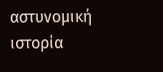αστυνομική ιστορία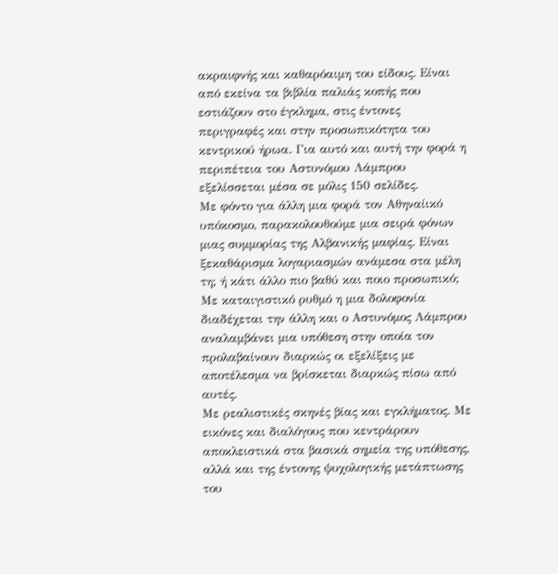ακραιφνής και καθαρόαιμη του είδους. Είναι από εκείνα τα βιβλία παλιάς κοπής που εστιάζουν στο έγκλημα, στις έντονες περιγραφές και στην προσωπικότητα του κεντρικού ήρωα. Για αυτό και αυτή την φορά η περιπέτεια του Αστυνόμου Λάμπρου εξελίσσεται μέσα σε μόλις 150 σελίδες.
Με φόντο για άλλη μια φορά τον Αθηναίικό υπόκοσμο, παρακολουθούμε μια σειρά φόνων μιας συμμορίας της Αλβανικής μαφίας. Είναι ξεκαθάρισμα λογαριασμών ανάμεσα στα μέλη τη; ή κάτι άλλο πιο βαθύ και ποιο προσωπικό; Με καταιγιστικό ρυθμό η μια δολοφονία διαδέχεται την άλλη και ο Αστυνόμος Λάμπρου αναλαμβάνει μια υπόθεση στην οποία τον προλαβαίνουν διαρκώς οι εξελίξεις με αποτέλεσμα να βρίσκεται διαρκώς πίσω από αυτές.
Με ρεαλιστικές σκηνές βίας και εγκλήματος. Με εικόνες και διαλόγους που κεντράρουν αποκλειστικά στα βασικά σημεία της υπόθεσης, αλλά και της έντονης ψυχολογικής μετάπτωσης του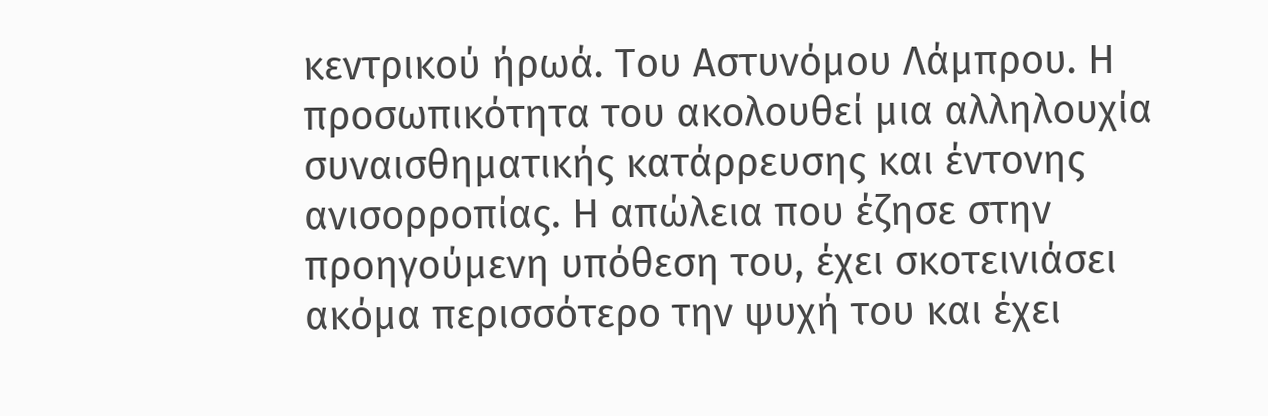κεντρικού ήρωά. Του Αστυνόμου Λάμπρου. Η προσωπικότητα του ακολουθεί μια αλληλουχία συναισθηματικής κατάρρευσης και έντονης ανισορροπίας. Η απώλεια που έζησε στην προηγούμενη υπόθεση του, έχει σκοτεινιάσει ακόμα περισσότερο την ψυχή του και έχει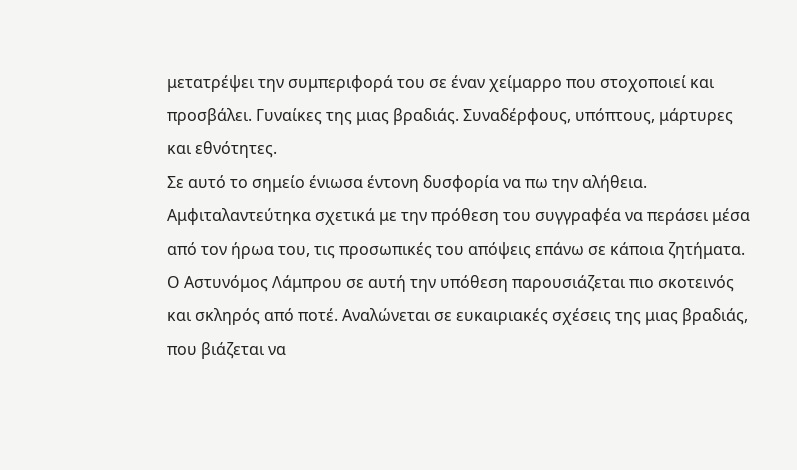μετατρέψει την συμπεριφορά του σε έναν χείμαρρο που στοχοποιεί και προσβάλει. Γυναίκες της μιας βραδιάς. Συναδέρφους, υπόπτους, μάρτυρες και εθνότητες.
Σε αυτό το σημείο ένιωσα έντονη δυσφορία να πω την αλήθεια. Αμφιταλαντεύτηκα σχετικά με την πρόθεση του συγγραφέα να περάσει μέσα από τον ήρωα του, τις προσωπικές του απόψεις επάνω σε κάποια ζητήματα. Ο Αστυνόμος Λάμπρου σε αυτή την υπόθεση παρουσιάζεται πιο σκοτεινός και σκληρός από ποτέ. Αναλώνεται σε ευκαιριακές σχέσεις της μιας βραδιάς, που βιάζεται να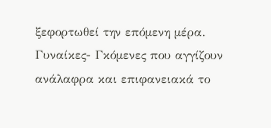ξεφορτωθεί την επόμενη μέρα. Γυναίκες- Γκόμενες που αγγίζουν ανάλαφρα και επιφανειακά το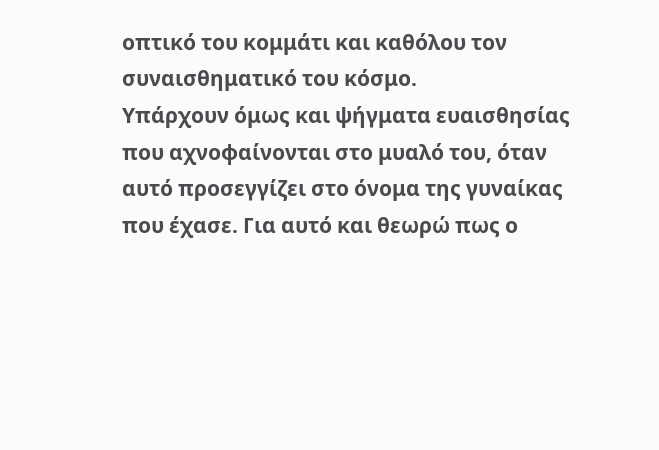οπτικό του κομμάτι και καθόλου τον συναισθηματικό του κόσμο.
Υπάρχουν όμως και ψήγματα ευαισθησίας που αχνοφαίνονται στο μυαλό του, όταν αυτό προσεγγίζει στο όνομα της γυναίκας που έχασε. Για αυτό και θεωρώ πως ο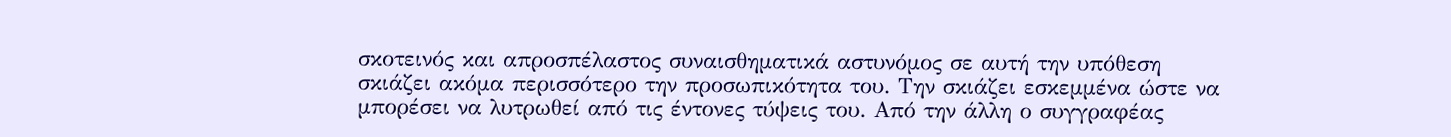σκοτεινός και απροσπέλαστος συναισθηματικά αστυνόμος σε αυτή την υπόθεση σκιάζει ακόμα περισσότερο την προσωπικότητα του. Την σκιάζει εσκεμμένα ώστε να μπορέσει να λυτρωθεί από τις έντονες τύψεις του. Από την άλλη ο συγγραφέας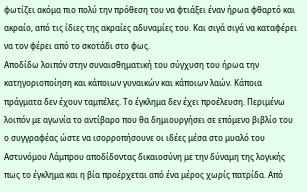φωτίζει ακόμα πιο πολύ την πρόθεση του να φτιάξει έναν ήρωα φθαρτό και ακραίο, από τις ίδιες της ακραίες αδυναμίες του. Και σιγά σιγά να καταφέρει να τον φέρει από το σκοτάδι στο φως.
Αποδίδω λοιπόν στην συναισθηματική του σύγχυση του ήρωα την κατηγοριοποίηση και κάποιων γυναικών και κάποιων λαών. Κάποια πράγματα δεν έχουν ταμπέλες. Το έγκλημα δεν έχει προέλευση. Περιμένω λοιπόν με αγωνία το αντίβαρο που θα δημιουργήσει σε επόμενο βιβλίο του ο συγγραφέας ώστε να ισορροπήσουνε οι ιδέες μέσα στο μυαλό του Αστυνόμου Λάμπρου αποδίδοντας δικαιοσύνη με την δύναμη της λογικής πως το έγκλημα και η βία προέρχεται από ένα μέρος χωρίς πατρίδα. Από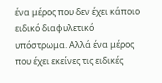ένα μέρος που δεν έχει κάποιο ειδικό διαφυλετικό υπόστρωμα. Αλλά ένα μέρος που έχει εκείνες τις ειδικές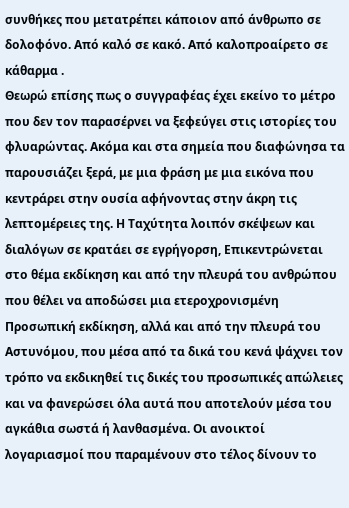συνθήκες που μετατρέπει κάποιον από άνθρωπο σε δολοφόνο. Από καλό σε κακό. Από καλοπροαίρετο σε κάθαρμα .
Θεωρώ επίσης πως ο συγγραφέας έχει εκείνο το μέτρο που δεν τον παρασέρνει να ξεφεύγει στις ιστορίες του φλυαρώντας. Ακόμα και στα σημεία που διαφώνησα τα παρουσιάζει ξερά, με μια φράση με μια εικόνα που κεντράρει στην ουσία αφήνοντας στην άκρη τις λεπτομέρειες της. Η Ταχύτητα λοιπόν σκέψεων και διαλόγων σε κρατάει σε εγρήγορση, Επικεντρώνεται στο θέμα εκδίκηση και από την πλευρά του ανθρώπου που θέλει να αποδώσει μια ετεροχρονισμένη Προσωπική εκδίκηση, αλλά και από την πλευρά του Αστυνόμου, που μέσα από τα δικά του κενά ψάχνει τον τρόπο να εκδικηθεί τις δικές του προσωπικές απώλειες και να φανερώσει όλα αυτά που αποτελούν μέσα του αγκάθια σωστά ή λανθασμένα. Οι ανοικτοί λογαριασμοί που παραμένουν στο τέλος δίνουν το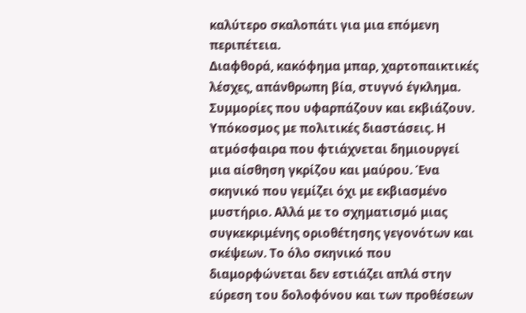καλύτερο σκαλοπάτι για μια επόμενη περιπέτεια.
Διαφθορά, κακόφημα μπαρ, χαρτοπαικτικές λέσχες, απάνθρωπη βία, στυγνό έγκλημα. Συμμορίες που υφαρπάζουν και εκβιάζουν. Υπόκοσμος με πολιτικές διαστάσεις. Η ατμόσφαιρα που φτιάχνεται δημιουργεί μια αίσθηση γκρίζου και μαύρου. Ένα σκηνικό που γεμίζει όχι με εκβιασμένο μυστήριο. Αλλά με το σχηματισμό μιας συγκεκριμένης οριοθέτησης γεγονότων και σκέψεων. Το όλο σκηνικό που διαμορφώνεται δεν εστιάζει απλά στην εύρεση του δολοφόνου και των προθέσεων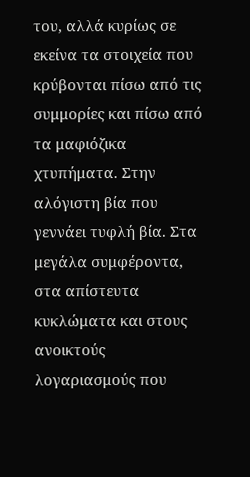του, αλλά κυρίως σε εκείνα τα στοιχεία που κρύβονται πίσω από τις συμμορίες και πίσω από τα μαφιόζικα χτυπήματα. Στην αλόγιστη βία που γεννάει τυφλή βία. Στα μεγάλα συμφέροντα, στα απίστευτα κυκλώματα και στους ανοικτούς λογαριασμούς που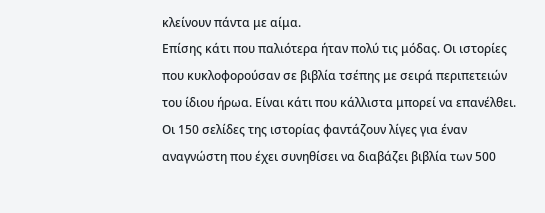κλείνουν πάντα με αίμα.
Επίσης κάτι που παλιότερα ήταν πολύ τις μόδας. Οι ιστορίες που κυκλοφορούσαν σε βιβλία τσέπης με σειρά περιπετειών του ίδιου ήρωα. Είναι κάτι που κάλλιστα μπορεί να επανέλθει. Οι 150 σελίδες της ιστορίας φαντάζουν λίγες για έναν αναγνώστη που έχει συνηθίσει να διαβάζει βιβλία των 500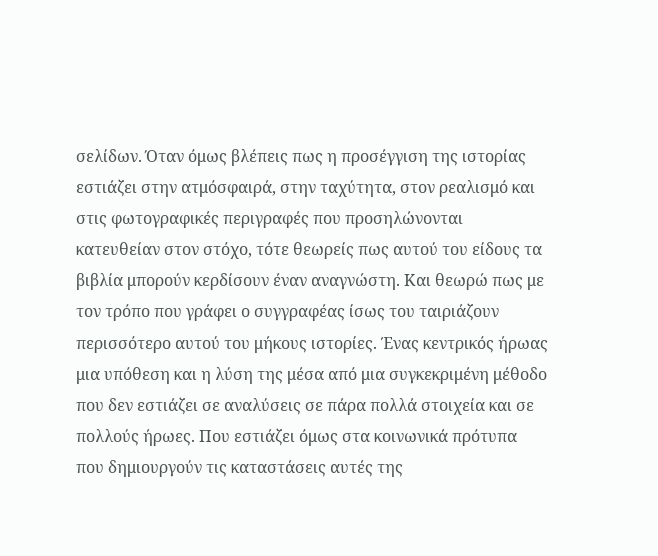σελίδων. Όταν όμως βλέπεις πως η προσέγγιση της ιστορίας εστιάζει στην ατμόσφαιρά, στην ταχύτητα, στον ρεαλισμό και στις φωτογραφικές περιγραφές που προσηλώνονται κατευθείαν στον στόχο, τότε θεωρείς πως αυτού του είδους τα βιβλία μπορούν κερδίσουν έναν αναγνώστη. Και θεωρώ πως με τον τρόπο που γράφει ο συγγραφέας ίσως του ταιριάζουν περισσότερο αυτού του μήκους ιστορίες. Ένας κεντρικός ήρωας μια υπόθεση και η λύση της μέσα από μια συγκεκριμένη μέθοδο που δεν εστιάζει σε αναλύσεις σε πάρα πολλά στοιχεία και σε πολλούς ήρωες. Που εστιάζει όμως στα κοινωνικά πρότυπα που δημιουργούν τις καταστάσεις αυτές της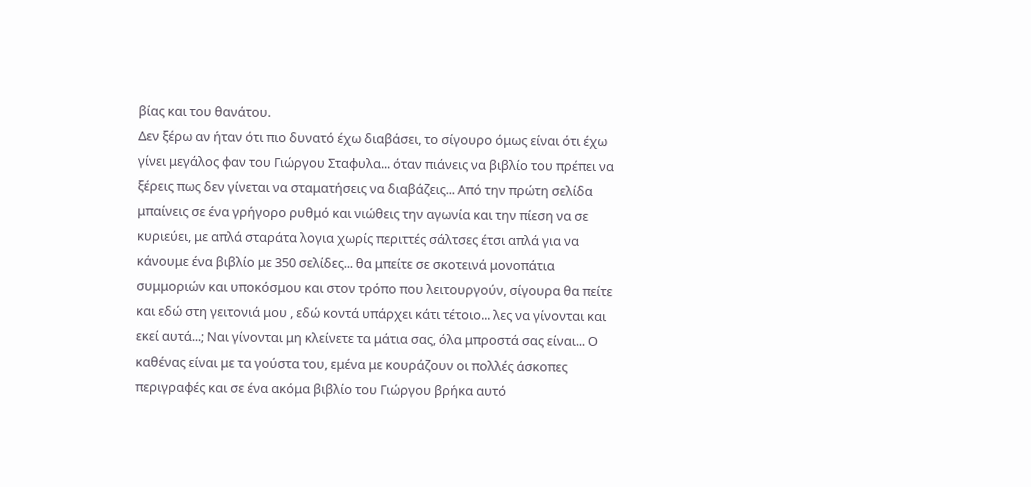βίας και του θανάτου.
Δεν ξέρω αν ήταν ότι πιο δυνατό έχω διαβάσει, το σίγουρο όμως είναι ότι έχω γίνει μεγάλος φαν του Γιώργου Σταφυλα... όταν πιάνεις να βιβλίο του πρέπει να ξέρεις πως δεν γίνεται να σταματήσεις να διαβάζεις... Από την πρώτη σελίδα μπαίνεις σε ένα γρήγορο ρυθμό και νιώθεις την αγωνία και την πίεση να σε κυριεύει, με απλά σταράτα λογια χωρίς περιττές σάλτσες έτσι απλά για να κάνουμε ένα βιβλίο με 350 σελίδες... θα μπείτε σε σκοτεινά μονοπάτια συμμοριών και υποκόσμου και στον τρόπο που λειτουργούν, σίγουρα θα πείτε και εδώ στη γειτονιά μου , εδώ κοντά υπάρχει κάτι τέτοιο... λες να γίνονται και εκεί αυτά...; Ναι γίνονται μη κλείνετε τα μάτια σας, όλα μπροστά σας είναι... Ο καθένας είναι με τα γούστα του, εμένα με κουράζουν οι πολλές άσκοπες περιγραφές και σε ένα ακόμα βιβλίο του Γιώργου βρήκα αυτό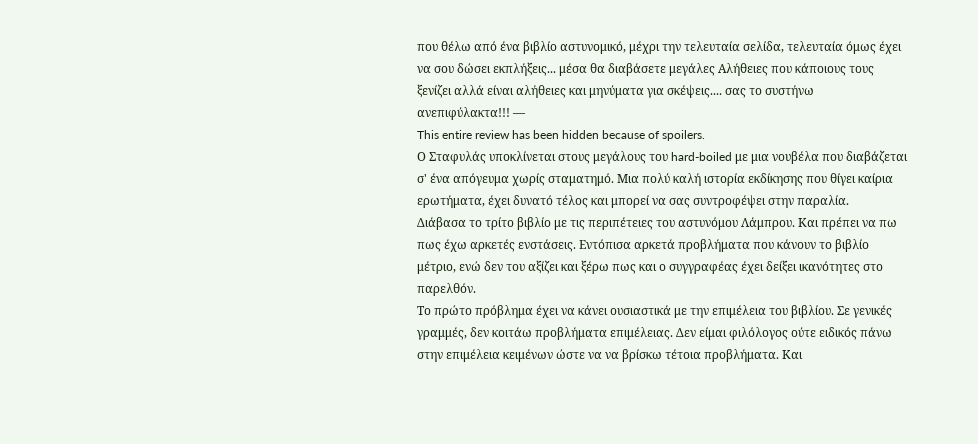που θέλω από ένα βιβλίο αστυνομικό, μέχρι την τελευταία σελίδα, τελευταία όμως έχει να σου δώσει εκπλήξεις... μέσα θα διαβάσετε μεγάλες Αλήθειες που κάποιους τους ξενίζει αλλά είναι αλήθειες και μηνύματα για σκέψεις.... σας το συστήνω ανεπιφύλακτα!!! —
This entire review has been hidden because of spoilers.
Ο Σταφυλάς υποκλίνεται στους μεγάλους του hard-boiled με μια νουβέλα που διαβάζεται σ' ένα απόγευμα χωρίς σταματημό. Μια πολύ καλή ιστορία εκδίκησης που θίγει καίρια ερωτήματα, έχει δυνατό τέλος και μπορεί να σας συντροφέψει στην παραλία.
Διάβασα το τρίτο βιβλίο με τις περιπέτειες του αστυνόμου Λάμπρου. Και πρέπει να πω πως έχω αρκετές ενστάσεις. Εντόπισα αρκετά προβλήματα που κάνουν το βιβλίο μέτριο, ενώ δεν του αξίζει και ξέρω πως και ο συγγραφέας έχει δείξει ικανότητες στο παρελθόν.
Το πρώτο πρόβλημα έχει να κάνει ουσιαστικά με την επιμέλεια του βιβλίου. Σε γενικές γραμμές, δεν κοιτάω προβλήματα επιμέλειας. Δεν είμαι φιλόλογος ούτε ειδικός πάνω στην επιμέλεια κειμένων ώστε να να βρίσκω τέτοια προβλήματα. Και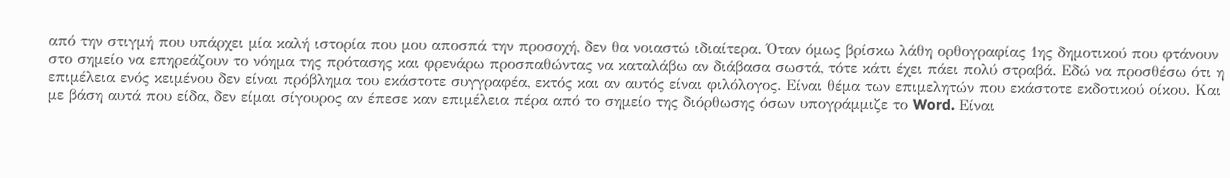από την στιγμή που υπάρχει μία καλή ιστορία που μου αποσπά την προσοχή, δεν θα νοιαστώ ιδιαίτερα. Όταν όμως βρίσκω λάθη ορθογραφίας 1ης δημοτικού που φτάνουν στο σημείο να επηρεάζουν το νόημα της πρότασης και φρενάρω προσπαθώντας να καταλάβω αν διάβασα σωστά, τότε κάτι έχει πάει πολύ στραβά. Εδώ να προσθέσω ότι η επιμέλεια ενός κειμένου δεν είναι πρόβλημα του εκάστοτε συγγραφέα, εκτός και αν αυτός είναι φιλόλογος. Είναι θέμα των επιμελητών που εκάστοτε εκδοτικού οίκου. Και με βάση αυτά που είδα, δεν είμαι σίγουρος αν έπεσε καν επιμέλεια πέρα από το σημείο της διόρθωσης όσων υπογράμμιζε το Word. Είναι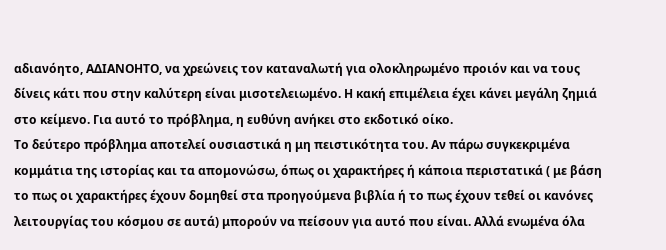αδιανόητο, ΑΔΙΑΝΟΗΤΟ, να χρεώνεις τον καταναλωτή για ολοκληρωμένο προιόν και να τους δίνεις κάτι που στην καλύτερη είναι μισοτελειωμένο. Η κακή επιμέλεια έχει κάνει μεγάλη ζημιά στο κείμενο. Για αυτό το πρόβλημα, η ευθύνη ανήκει στο εκδοτικό οίκο.
Το δεύτερο πρόβλημα αποτελεί ουσιαστικά η μη πειστικότητα του. Αν πάρω συγκεκριμένα κομμάτια της ιστορίας και τα απομονώσω, όπως οι χαρακτήρες ή κάποια περιστατικά ( με βάση το πως οι χαρακτήρες έχουν δομηθεί στα προηγούμενα βιβλία ή το πως έχουν τεθεί οι κανόνες λειτουργίας του κόσμου σε αυτά) μπορούν να πείσουν για αυτό που είναι. Αλλά ενωμένα όλα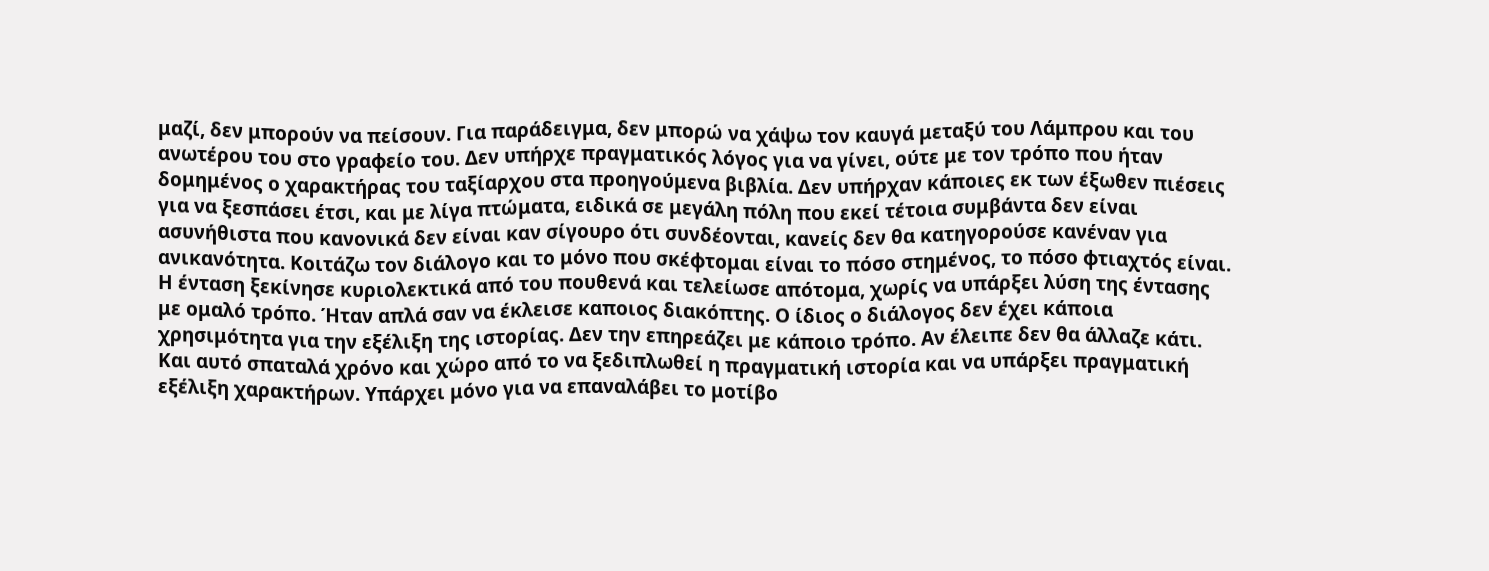μαζί, δεν μπορούν να πείσουν. Για παράδειγμα, δεν μπορώ να χάψω τον καυγά μεταξύ του Λάμπρου και του ανωτέρου του στο γραφείο του. Δεν υπήρχε πραγματικός λόγος για να γίνει, ούτε με τον τρόπο που ήταν δομημένος ο χαρακτήρας του ταξίαρχου στα προηγούμενα βιβλία. Δεν υπήρχαν κάποιες εκ των έξωθεν πιέσεις για να ξεσπάσει έτσι, και με λίγα πτώματα, ειδικά σε μεγάλη πόλη που εκεί τέτοια συμβάντα δεν είναι ασυνήθιστα που κανονικά δεν είναι καν σίγουρο ότι συνδέονται, κανείς δεν θα κατηγορούσε κανέναν για ανικανότητα. Κοιτάζω τον διάλογο και το μόνο που σκέφτομαι είναι το πόσο στημένος, το πόσο φτιαχτός είναι. Η ένταση ξεκίνησε κυριολεκτικά από του πουθενά και τελείωσε απότομα, χωρίς να υπάρξει λύση της έντασης με ομαλό τρόπο. Ήταν απλά σαν να έκλεισε καποιος διακόπτης. Ο ίδιος ο διάλογος δεν έχει κάποια χρησιμότητα για την εξέλιξη της ιστορίας. Δεν την επηρεάζει με κάποιο τρόπο. Αν έλειπε δεν θα άλλαζε κάτι. Και αυτό σπαταλά χρόνο και χώρο από το να ξεδιπλωθεί η πραγματική ιστορία και να υπάρξει πραγματική εξέλιξη χαρακτήρων. Υπάρχει μόνο για να επαναλάβει το μοτίβο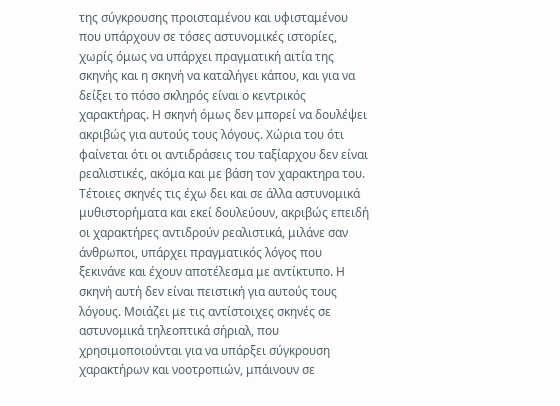της σύγκρουσης προισταμένου και υφισταμένου που υπάρχουν σε τόσες αστυνομικές ιστορίες, χωρίς όμως να υπάρχει πραγματική αιτία της σκηνής και η σκηνή να καταλήγει κάπου, και για να δείξει το πόσο σκληρός είναι ο κεντρικός χαρακτήρας. Η σκηνή όμως δεν μπορεί να δουλέψει ακριβώς για αυτούς τους λόγους. Χώρια του ότι φαίνεται ότι οι αντιδράσεις του ταξίαρχου δεν είναι ρεαλιστικές, ακόμα και με βάση τον χαρακτηρα του. Τέτοιες σκηνές τις έχω δει και σε άλλα αστυνομικά μυθιστορήματα και εκεί δουλεύουν, ακριβώς επειδή οι χαρακτήρες αντιδρούν ρεαλιστικά, μιλάνε σαν άνθρωποι, υπάρχει πραγματικός λόγος που ξεκινάνε και έχουν αποτέλεσμα με αντίκτυπο. Η σκηνή αυτή δεν είναι πειστική για αυτούς τους λόγους. Μοιάζει με τις αντίστοιχες σκηνές σε αστυνομικά τηλεοπτικά σήριαλ, που χρησιμοποιούνται για να υπάρξει σύγκρουση χαρακτήρων και νοοτροπιών, μπάινουν σε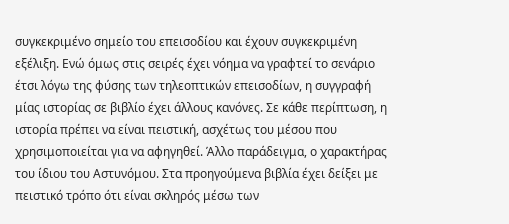συγκεκριμένο σημείο του επεισοδίου και έχουν συγκεκριμένη εξέλιξη. Ενώ όμως στις σειρές έχει νόημα να γραφτεί το σενάριο έτσι λόγω της φύσης των τηλεοπτικών επεισοδίων, η συγγραφή μίας ιστορίας σε βιβλίο έχει άλλους κανόνες. Σε κάθε περίπτωση, η ιστορία πρέπει να είναι πειστική, ασχέτως του μέσου που χρησιμοποιείται για να αφηγηθεί. Άλλο παράδειγμα, ο χαρακτήρας του ίδιου του Αστυνόμου. Στα προηγούμενα βιβλία έχει δείξει με πειστικό τρόπο ότι είναι σκληρός μέσω των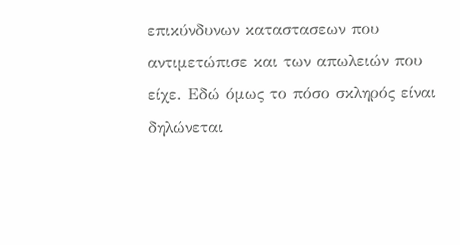επικύνδυνων καταστασεων που αντιμετώπισε και των απωλειών που είχε. Εδώ όμως το πόσο σκληρός είναι δηλώνεται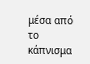μέσα από το κάπνισμα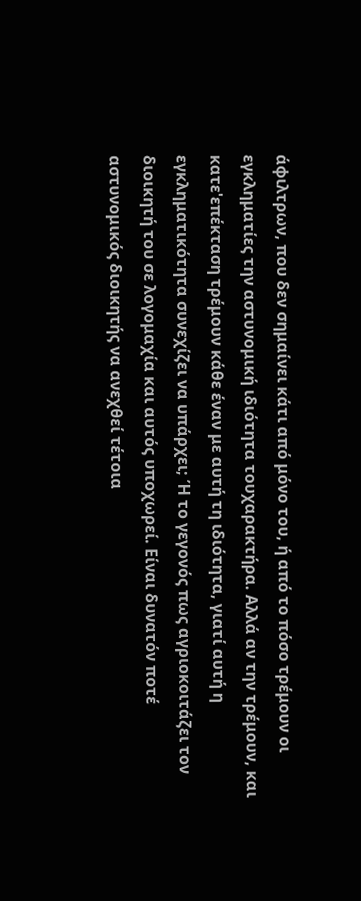άφιλτρων, που δεν σημαίνει κάτι από μόνο του, ή από το πόσο τρέμουν οι εγκληματίες την αστυνομική ιδιότητα τουχαρακτήρα. Αλλά αν την τρέμουν, και κατε'επέκταση τρέμουν κάθε έναν με αυτή τη ιδιότητα, γιατί αυτή η εγκληματικότητα συνεχίζει να υπάρχει; Ή το γεγονός πως αγριοκοιτάζει τον διοικητή του σε λογομαχία και αυτός υποχωρεί. Είναι δυνατόν ποτέ αστυνομικός διοικητής να ανεχθεί τέτοια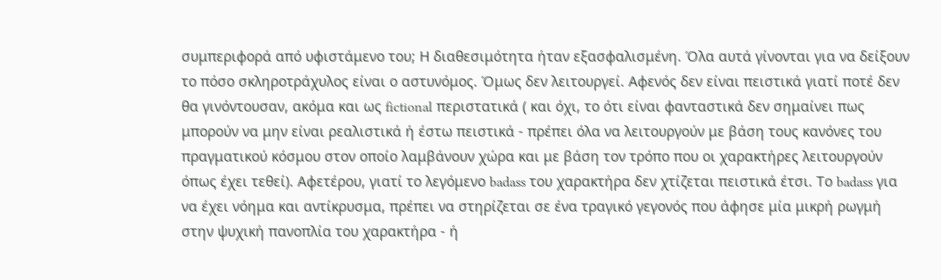συμπεριφορά από υφιστάμενο του; Η διαθεσιμότητα ήταν εξασφαλισμένη. Όλα αυτά γίνονται για να δείξουν το πόσο σκληροτράχυλος είναι ο αστυνόμος. Όμως δεν λειτουργεί. Αφενός δεν είναι πειστικά γιατί ποτέ δεν θα γινόντουσαν, ακόμα και ως fictional περιστατικά ( και όχι, το ότι είναι φανταστικά δεν σημαίνει πως μπορούν να μην είναι ρεαλιστικά ή έστω πειστικά - πρέπει όλα να λειτουργούν με βάση τους κανόνες του πραγματικού κόσμου στον οποίο λαμβάνουν χώρα και με βάση τον τρόπο που οι χαρακτήρες λειτουργούν όπως έχει τεθεί). Αφετέρου, γιατί το λεγόμενο badass του χαρακτήρα δεν χτίζεται πειστικά έτσι. Το badass για να έχει νόημα και αντίκρυσμα, πρέπει να στηρίζεται σε ένα τραγικό γεγονός που άφησε μία μικρή ρωγμή στην ψυχική πανοπλία του χαρακτήρα - ή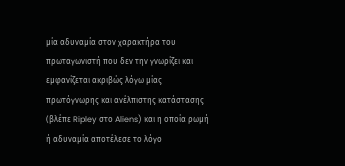μία αδυναμία στον χαρακτήρα του πρωταγωνιστή που δεν την γνωρίζει και εμφανίζεται ακριβώς λόγω μίας πρωτόγνωρης και ανέλπιστης κατάστασης (βλέπε Ripley στο Aliens) και η οποία ρωμή ή αδυναμία αποτέλεσε το λόγο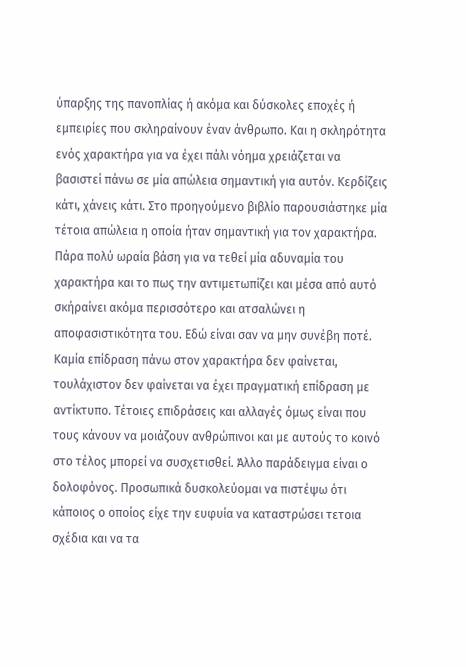ύπαρξης της πανοπλίας ή ακόμα και δύσκολες εποχές ή εμπειρίες που σκληραίνουν έναν άνθρωπο. Και η σκληρότητα ενός χαρακτήρα για να έχει πάλι νόημα χρειάζεται να βασιστεί πάνω σε μία απώλεια σημαντική για αυτόν. Κερδίζεις κάτι, χάνεις κάτι. Στο προηγούμενο βιβλίο παρουσιάστηκε μία τέτοια απώλεια η οποία ήταν σημαντική για τον χαρακτήρα. Πάρα πολύ ωραία βάση για να τεθεί μία αδυναμία του χαρακτήρα και το πως την αντιμετωπίζει και μέσα από αυτό σκήραίνει ακόμα περισσότερο και ατσαλώνει η αποφασιστικότητα του. Εδώ είναι σαν να μην συνέβη ποτέ. Καμία επίδραση πάνω στον χαρακτήρα δεν φαίνεται, τουλάχιστον δεν φαίνεται να έχει πραγματική επίδραση με αντίκτυπο. Τέτοιες επιδράσεις και αλλαγές όμως είναι που τους κάνουν να μοιάζουν ανθρώπινοι και με αυτούς το κοινό στο τέλος μπορεί να συσχετισθεί. Άλλο παράδειγμα είναι ο δολοφόνος. Προσωπικά δυσκολεύομαι να πιστέψω ότι κάποιος ο οποίος είχε την ευφυία να καταστρώσει τετοια σχέδια και να τα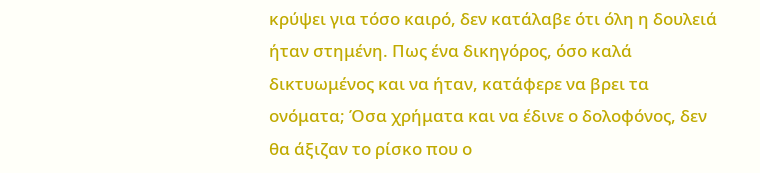κρύψει για τόσο καιρό, δεν κατάλαβε ότι όλη η δουλειά ήταν στημένη. Πως ένα δικηγόρος, όσο καλά δικτυωμένος και να ήταν, κατάφερε να βρει τα ονόματα; Όσα χρήματα και να έδινε ο δολοφόνος, δεν θα άξιζαν το ρίσκο που ο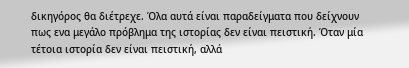δικηγόρος θα διέτρεχε. Όλα αυτά είναι παραδείγματα που δείχνουν πως ενα μεγάλο πρόβλημα της ιστορίας δεν είναι πειστική. Όταν μία τέτοια ιστορία δεν είναι πειστική, αλλά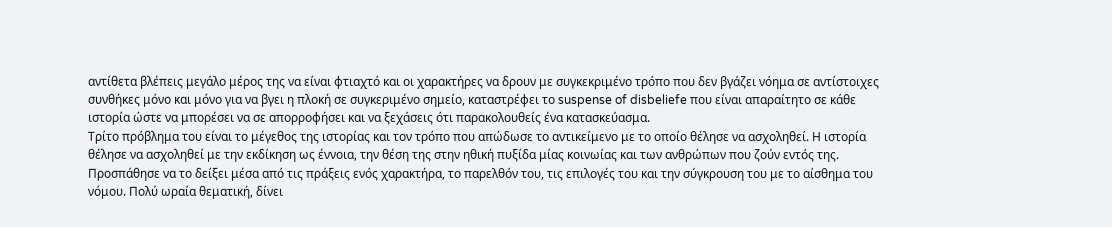αντίθετα βλέπεις μεγάλο μέρος της να είναι φτιαχτό και οι χαρακτήρες να δρουν με συγκεκριμένο τρόπο που δεν βγάζει νόημα σε αντίστοιχες συνθήκες μόνο και μόνο για να βγει η πλοκή σε συγκεριμένο σημείο, καταστρέφει το suspense of disbeliefe που είναι απαραίτητο σε κάθε ιστορία ώστε να μπορέσει να σε απορροφήσει και να ξεχάσεις ότι παρακολουθείς ένα κατασκεύασμα.
Τρίτο πρόβλημα του είναι το μέγεθος της ιστορίας και τον τρόπο που απώδωσε το αντικείμενο με το οποίο θέλησε να ασχοληθεί. Η ιστορία θέλησε να ασχοληθεί με την εκδίκηση ως έννοια, την θέση της στην ηθική πυξίδα μίας κοινωίας και των ανθρώπων που ζούν εντός της. Προσπάθησε να το δείξει μέσα από τις πράξεις ενός χαρακτήρα, το παρελθόν του, τις επιλογές του και την σύγκρουση του με το αίσθημα του νόμου. Πολύ ωραία θεματική, δίνει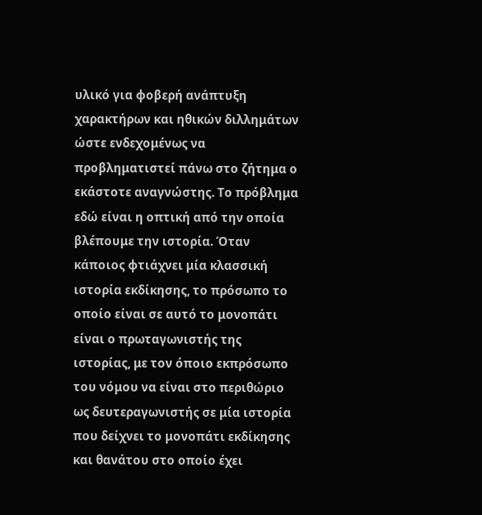υλικό για φοβερή ανάπτυξη χαρακτήρων και ηθικών διλλημάτων ώστε ενδεχομένως να προβληματιστεί πάνω στο ζήτημα ο εκάστοτε αναγνώστης. Το πρόβλημα εδώ είναι η οπτική από την οποία βλέπουμε την ιστορία. Όταν κάποιος φτιάχνει μία κλασσική ιστορία εκδίκησης, το πρόσωπο το οποίο είναι σε αυτό το μονοπάτι είναι ο πρωταγωνιστής της ιστορίας, με τον όποιο εκπρόσωπο του νόμου να είναι στο περιθώριο ως δευτεραγωνιστής σε μία ιστορία που δείχνει το μονοπάτι εκδίκησης και θανάτου στο οποίο έχει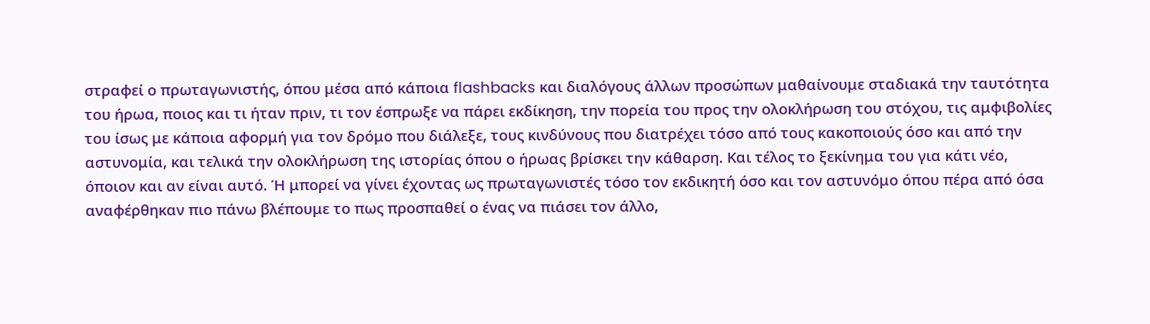στραφεί ο πρωταγωνιστής, όπου μέσα από κάποια flashbacks και διαλόγους άλλων προσώπων μαθαίνουμε σταδιακά την ταυτότητα του ήρωα, ποιος και τι ήταν πριν, τι τον έσπρωξε να πάρει εκδίκηση, την πορεία του προς την ολοκλήρωση του στόχου, τις αμφιβολίες του ίσως με κάποια αφορμή για τον δρόμο που διάλεξε, τους κινδύνους που διατρέχει τόσο από τους κακοποιούς όσο και από την αστυνομία, και τελικά την ολοκλήρωση της ιστορίας όπου ο ήρωας βρίσκει την κάθαρση. Και τέλος το ξεκίνημα του για κάτι νέο, όποιον και αν είναι αυτό. Ή μπορεί να γίνει έχοντας ως πρωταγωνιστές τόσο τον εκδικητή όσο και τον αστυνόμο όπου πέρα από όσα αναφέρθηκαν πιο πάνω βλέπουμε το πως προσπαθεί ο ένας να πιάσει τον άλλο,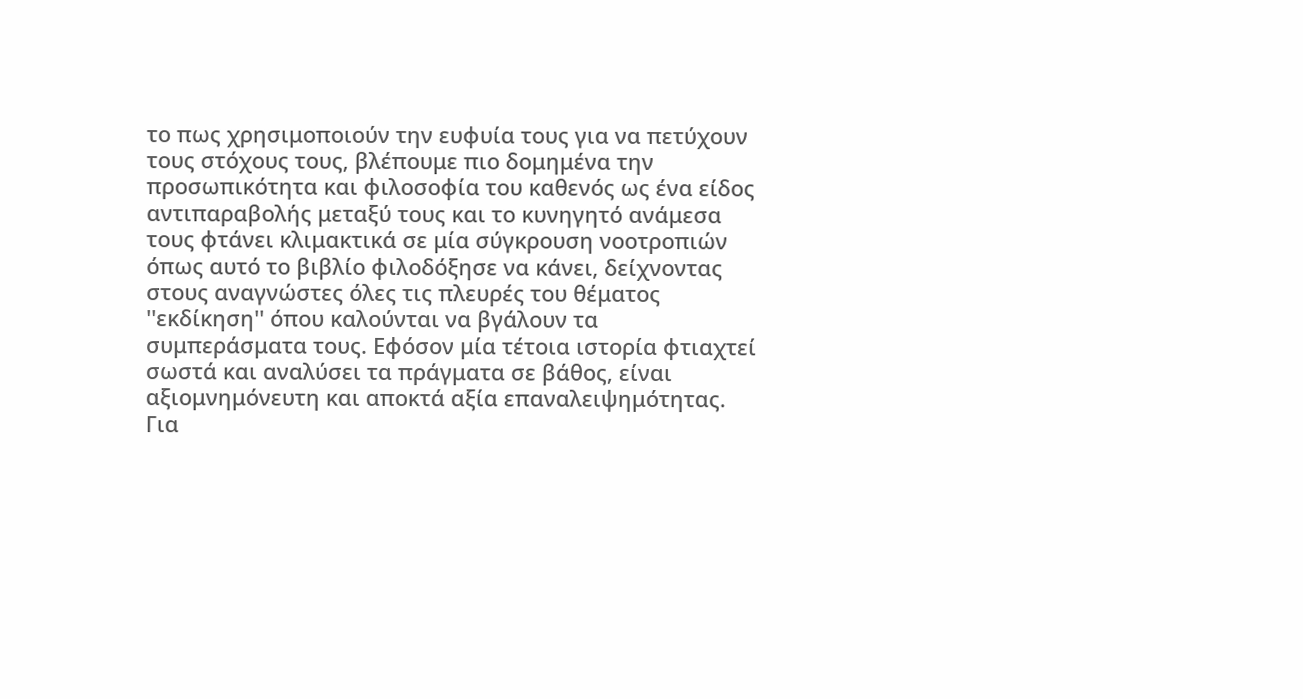το πως χρησιμοποιούν την ευφυία τους για να πετύχουν τους στόχους τους, βλέπουμε πιο δομημένα την προσωπικότητα και φιλοσοφία του καθενός ως ένα είδος αντιπαραβολής μεταξύ τους και το κυνηγητό ανάμεσα τους φτάνει κλιμακτικά σε μία σύγκρουση νοοτροπιών όπως αυτό το βιβλίο φιλοδόξησε να κάνει, δείχνοντας στους αναγνώστες όλες τις πλευρές του θέματος ''εκδίκηση'' όπου καλούνται να βγάλουν τα συμπεράσματα τους. Εφόσον μία τέτοια ιστορία φτιαχτεί σωστά και αναλύσει τα πράγματα σε βάθος, είναι αξιομνημόνευτη και αποκτά αξία επαναλειψημότητας. Για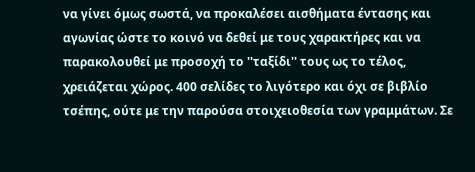να γίνει όμως σωστά, να προκαλέσει αισθήματα έντασης και αγωνίας ώστε το κοινό να δεθεί με τους χαρακτήρες και να παρακολουθεί με προσοχή το ''ταξίδι'' τους ως το τέλος, χρειάζεται χώρος. 400 σελίδες το λιγότερο και όχι σε βιβλίο τσέπης, ούτε με την παρούσα στοιχειοθεσία των γραμμάτων. Σε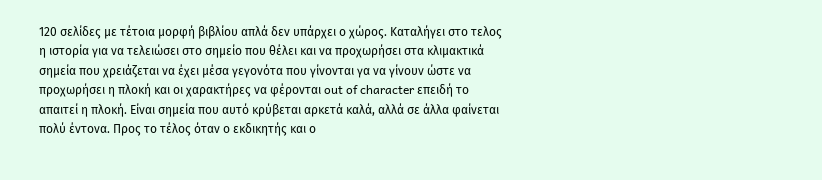120 σελίδες με τέτοια μορφή βιβλίου απλά δεν υπάρχει ο χώρος. Καταλήγει στο τελος η ιστορία για να τελειώσει στο σημείο που θέλει και να προχωρήσει στα κλιμακτικά σημεία που χρειάζεται να έχει μέσα γεγονότα που γίνονται γα να γίνουν ώστε να προχωρήσει η πλοκή και οι χαρακτήρες να φέρονται out of character επειδή το απαιτεί η πλοκή. Είναι σημεία που αυτό κρύβεται αρκετά καλά, αλλά σε άλλα φαίνεται πολύ έντονα. Προς το τέλος όταν ο εκδικητής και ο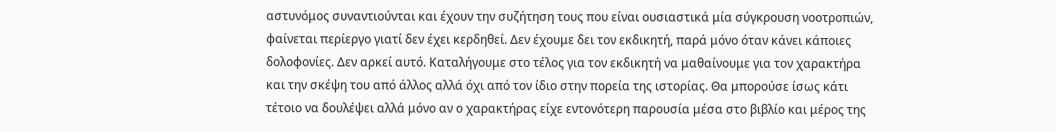αστυνόμος συναντιούνται και έχουν την συζήτηση τους που είναι ουσιαστικά μία σύγκρουση νοοτροπιών, φαίνεται περίεργο γιατί δεν έχει κερδηθεί. Δεν έχουμε δει τον εκδικητή, παρά μόνο όταν κάνει κάποιες δολοφονίες. Δεν αρκεί αυτό. Καταλήγουμε στο τέλος για τον εκδικητή να μαθαίνουμε για τον χαρακτήρα και την σκέψη του από άλλος αλλά όχι από τον ίδιο στην πορεία της ιστορίας. Θα μπορούσε ίσως κάτι τέτοιο να δουλέψει αλλά μόνο αν ο χαρακτήρας είχε εντονότερη παρουσία μέσα στο βιβλίο και μέρος της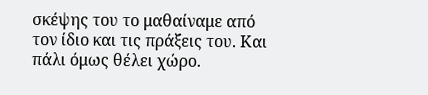σκέψης του το μαθαίναμε από τον ίδιο και τις πράξεις του. Και πάλι όμως θέλει χώρο.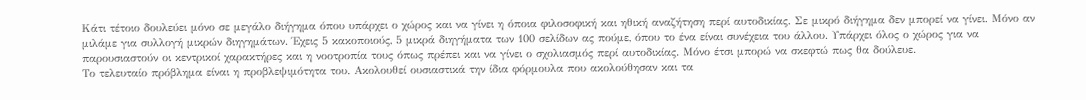Κάτι τέτοιο δουλεύει μόνο σε μεγάλο διήγημα όπου υπάρχει ο χώρος και να γίνει η όποια φιλοσοφική και ηθική αναζήτηση περί αυτοδικίας. Σε μικρό διήγημα δεν μπορεί να γίνει. Μόνο αν μιλάμε για συλλογή μικρών διηγημάτων. Έχεις 5 κακοποιούς, 5 μικρά διηγήματα των 100 σελίδων ας πούμε, όπου το ένα είναι συνέχεια του άλλου. Υπάρχει όλος ο χώρος για να παρουσιαστούν οι κεντρικοί χαρακτήρες και η νοοτροπία τους όπως πρέπει και να γίνει ο σχολιασμός περί αυτοδικίας. Μόνο έτσι μπορώ να σκεφτώ πως θα δούλευε.
Το τελευταίο πρόβλημα είναι η προβλεψιμότητα του. Ακολουθεί ουσιαστικά την ίδια φόρμουλα που ακολούθησαν και τα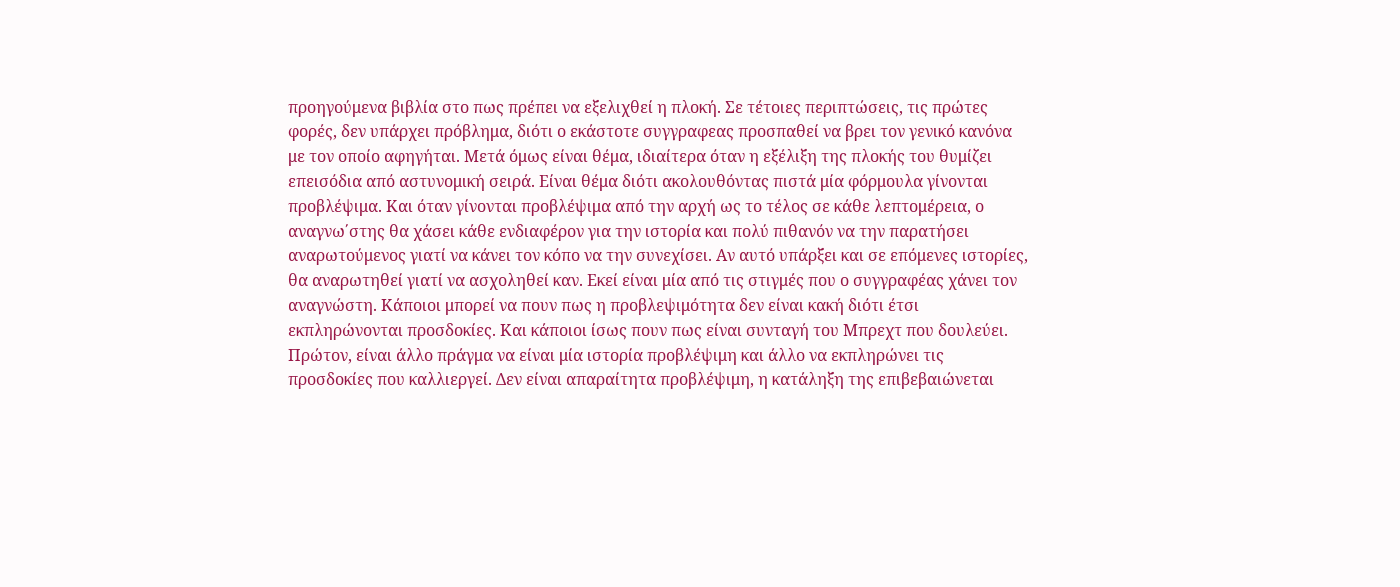προηγούμενα βιβλία στο πως πρέπει να εξελιχθεί η πλοκή. Σε τέτοιες περιπτώσεις, τις πρώτες φορές, δεν υπάρχει πρόβλημα, διότι ο εκάστοτε συγγραφεας προσπαθεί να βρει τον γενικό κανόνα με τον οποίο αφηγήται. Μετά όμως είναι θέμα, ιδιαίτερα όταν η εξέλιξη της πλοκής του θυμίζει επεισόδια από αστυνομική σειρά. Είναι θέμα διότι ακολουθόντας πιστά μία φόρμουλα γίνονται προβλέψιμα. Και όταν γίνονται προβλέψιμα από την αρχή ως το τέλος σε κάθε λεπτομέρεια, ο αναγνω΄στης θα χάσει κάθε ενδιαφέρον για την ιστορία και πολύ πιθανόν να την παρατήσει αναρωτούμενος γιατί να κάνει τον κόπο να την συνεχίσει. Αν αυτό υπάρξει και σε επόμενες ιστορίες, θα αναρωτηθεί γιατί να ασχοληθεί καν. Εκεί είναι μία από τις στιγμές που ο συγγραφέας χάνει τον αναγνώστη. Κάποιοι μπορεί να πουν πως η προβλεψιμότητα δεν είναι κακή διότι έτσι εκπληρώνονται προσδοκίες. Και κάποιοι ίσως πουν πως είναι συνταγή του Μπρεχτ που δουλεύει. Πρώτον, είναι άλλο πράγμα να είναι μία ιστορία προβλέψιμη και άλλο να εκπληρώνει τις προσδοκίες που καλλιεργεί. Δεν είναι απαραίτητα προβλέψιμη, η κατάληξη της επιβεβαιώνεται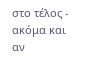στο τέλος - ακόμα και αν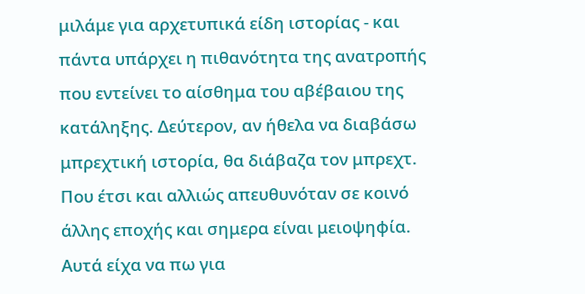μιλάμε για αρχετυπικά είδη ιστορίας - και πάντα υπάρχει η πιθανότητα της ανατροπής που εντείνει το αίσθημα του αβέβαιου της κατάληξης. Δεύτερον, αν ήθελα να διαβάσω μπρεχτική ιστορία, θα διάβαζα τον μπρεχτ. Που έτσι και αλλιώς απευθυνόταν σε κοινό άλλης εποχής και σημερα είναι μειοψηφία.
Αυτά είχα να πω για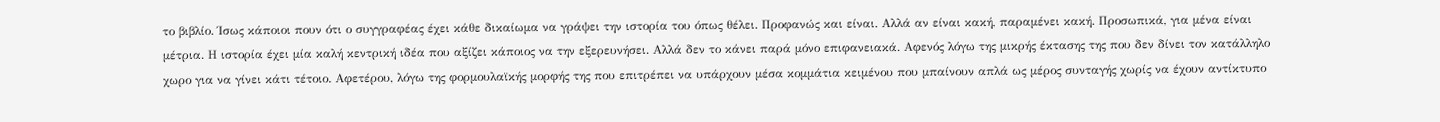το βιβλίο. Ίσως κάποιοι πουν ότι ο συγγραφέας έχει κάθε δικαίωμα να γράψει την ιστορία του όπως θέλει. Προφανώς και είναι. Αλλά αν είναι κακή, παραμένει κακή. Προσωπικά, για μένα είναι μέτρια. Η ιστορία έχει μία καλή κεντρική ιδέα που αξίζει κάποιος να την εξερευνήσει. Αλλά δεν το κάνει παρά μόνο επιφανειακά. Αφενός λόγω της μικρής έκτασης της που δεν δίνει τον κατάλληλο χωρο για να γίνει κάτι τέτοιο. Αφετέρου, λόγω της φορμουλαϊκής μορφής της που επιτρέπει να υπάρχουν μέσα κομμάτια κειμένου που μπαίνουν απλά ως μέρος συνταγής χωρίς να έχουν αντίκτυπο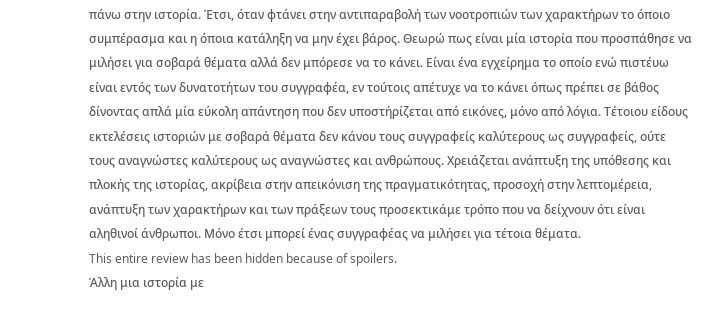πάνω στην ιστορία. Έτσι, όταν φτάνει στην αντιπαραβολή των νοοτροπιών των χαρακτήρων το όποιο συμπέρασμα και η όποια κατάληξη να μην έχει βάρος. Θεωρώ πως είναι μία ιστορία που προσπάθησε να μιλήσει για σοβαρά θέματα αλλά δεν μπόρεσε να το κάνει. Είναι ένα εγχείρημα το οποίο ενώ πιστέυω είναι εντός των δυνατοτήτων του συγγραφέα, εν τούτοις απέτυχε να το κάνει όπως πρέπει σε βάθος δίνοντας απλά μία εύκολη απάντηση που δεν υποστήρίζεται από εικόνες, μόνο από λόγια. Τέτοιου είδους εκτελέσεις ιστοριών με σοβαρά θέματα δεν κάνου τους συγγραφείς καλύτερους ως συγγραφείς, ούτε τους αναγνώστες καλύτερους ως αναγνώστες και ανθρώπους. Χρειάζεται ανάπτυξη της υπόθεσης και πλοκής της ιστορίας, ακρίβεια στην απεικόνιση της πραγματικότητας, προσοχή στην λεπτομέρεια, ανάπτυξη των χαρακτήρων και των πράξεων τους προσεκτικάμε τρόπο που να δείχνουν ότι είναι αληθινοί άνθρωποι. Μόνο έτσι μπορεί ένας συγγραφέας να μιλήσει για τέτοια θέματα.
This entire review has been hidden because of spoilers.
Άλλη μια ιστορία με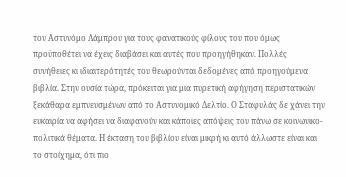τον Αστυνόμο Λάμπρου για τους φανατικούς φίλους του που όμως προϋποθέτει να έχεις διαβάσει και αυτές που προηγήθηκαν. Πολλές συνήθειες κι ιδιαιτερότητές του θεωρούνται δεδομένες από προηγούμενα βιβλία. Στην ουσία τώρα, πρόκειται για μια πυρετική αφήγηση περιστατικών ξεκάθαρα εμπνευσμένων από το Αστυνομικό Δελτίο. Ο Σταφυλάς δε χάνει την ευκαιρία να αφήσει να διαφανούν και κάποιες απόψεις του πάνω σε κοινωνικο-πολιτικά θέματα. Η έκταση του βιβλίου είναι μικρή κι αυτό άλλωστε είναι και το στοίχημα, ότι πιο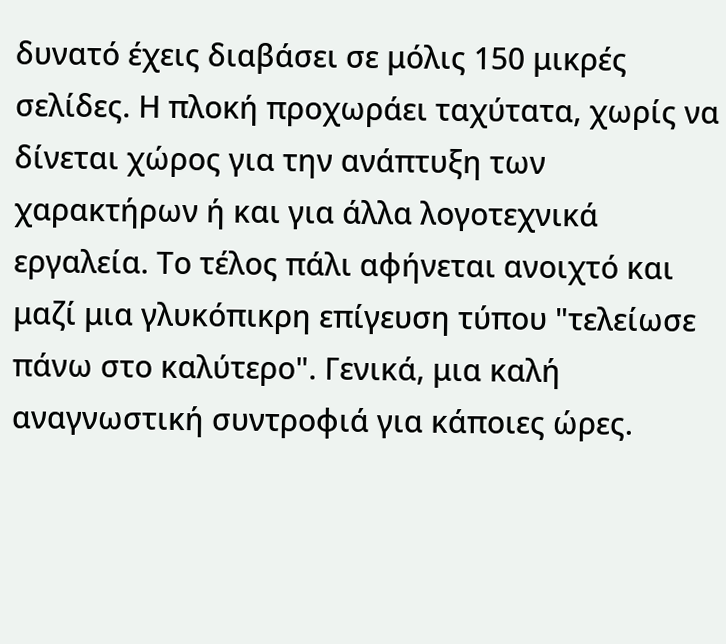δυνατό έχεις διαβάσει σε μόλις 150 μικρές σελίδες. Η πλοκή προχωράει ταχύτατα, χωρίς να δίνεται χώρος για την ανάπτυξη των χαρακτήρων ή και για άλλα λογοτεχνικά εργαλεία. Το τέλος πάλι αφήνεται ανοιχτό και μαζί μια γλυκόπικρη επίγευση τύπου "τελείωσε πάνω στο καλύτερο". Γενικά, μια καλή αναγνωστική συντροφιά για κάποιες ώρες.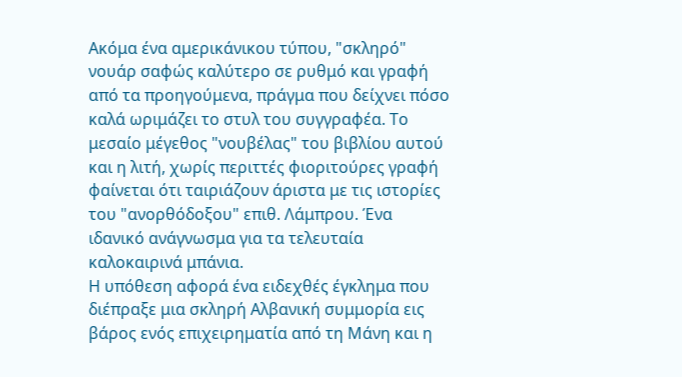Ακόμα ένα αμερικάνικου τύπου, "σκληρό" νουάρ σαφώς καλύτερο σε ρυθμό και γραφή από τα προηγούμενα, πράγμα που δείχνει πόσο καλά ωριμάζει το στυλ του συγγραφέα. Το μεσαίο μέγεθος "νουβέλας" του βιβλίου αυτού και η λιτή, χωρίς περιττές φιοριτούρες γραφή φαίνεται ότι ταιριάζουν άριστα με τις ιστορίες του "ανορθόδοξου" επιθ. Λάμπρου. Ένα ιδανικό ανάγνωσμα για τα τελευταία καλοκαιρινά μπάνια.
Η υπόθεση αφορά ένα ειδεχθές έγκλημα που διέπραξε μια σκληρή Αλβανική συμμορία εις βάρος ενός επιχειρηματία από τη Μάνη και η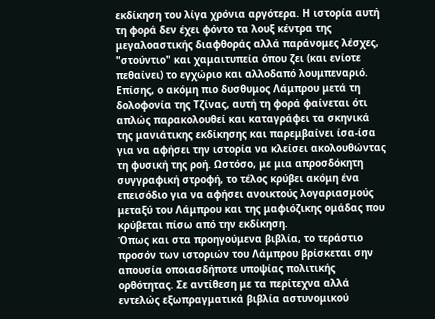εκδίκηση του λίγα χρόνια αργότερα. Η ιστορία αυτή τη φορά δεν έχει φόντο τα λουξ κέντρα της μεγαλοαστικής διαφθοράς αλλά παράνομες λέσχες, "στούντιο" και χαμαιτυπεία όπου ζει (και ενίοτε πεθαίνει) το εγχώριο και αλλοδαπό λουμπεναριό. Επίσης, ο ακόμη πιο δυσθυμος Λάμπρου μετά τη δολοφονία της Τζίνας, αυτή τη φορά φαίνεται ότι απλώς παρακολουθεί και καταγράφει τα σκηνικά της μανιάτικης εκδίκησης και παρεμβαίνει ίσα-ίσα για να αφήσει την ιστορία να κλείσει ακολουθώντας τη φυσική της ροή. Ωστόσο, με μια απροσδόκητη συγγραφική στροφή, το τέλος κρύβει ακόμη ένα επεισόδιο για να αφήσει ανοικτούς λογαριασμούς μεταξύ του Λάμπρου και της μαφιόζικης ομάδας που κρύβεται πίσω από την εκδίκηση.
Όπως και στα προηγούμενα βιβλία, το τεράστιο προσόν των ιστοριών του Λάμπρου βρίσκεται σην απουσία οποιασδήποτε υποψίας πολιτικής ορθότητας. Σε αντίθεση με τα περίτεχνα αλλά εντελώς εξωπραγματικά βιβλία αστυνομικού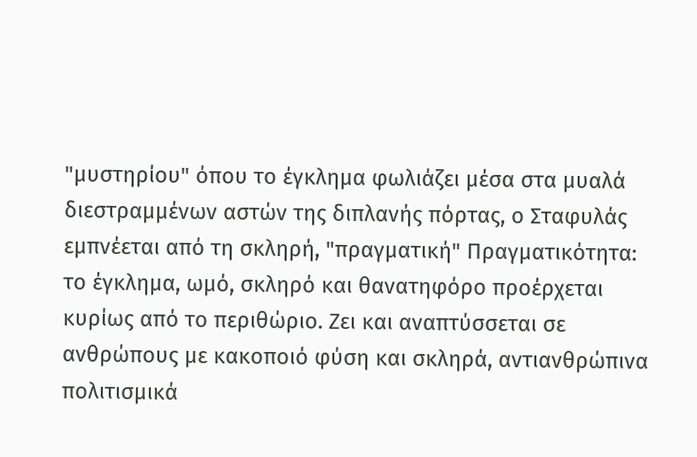"μυστηρίου" όπου το έγκλημα φωλιάζει μέσα στα μυαλά διεστραμμένων αστών της διπλανής πόρτας, ο Σταφυλάς εμπνέεται από τη σκληρή, "πραγματική" Πραγματικότητα: το έγκλημα, ωμό, σκληρό και θανατηφόρο προέρχεται κυρίως από το περιθώριο. Ζει και αναπτύσσεται σε ανθρώπους με κακοποιό φύση και σκληρά, αντιανθρώπινα πολιτισμικά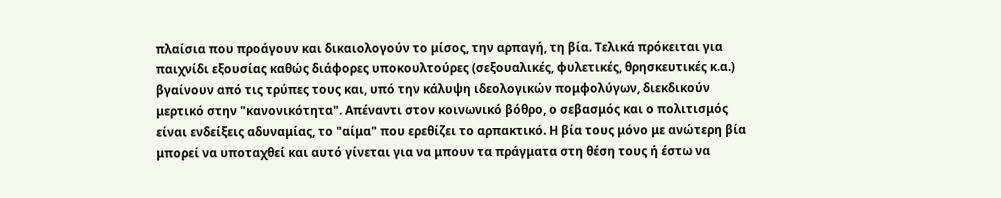πλαίσια που προάγουν και δικαιολογούν το μίσος, την αρπαγή, τη βία. Τελικά πρόκειται για παιχνίδι εξουσίας καθώς διάφορες υποκουλτούρες (σεξουαλικές, φυλετικές, θρησκευτικές κ.α.) βγαίνουν από τις τρύπες τους και, υπό την κάλυψη ιδεολογικών πομφολύγων, διεκδικούν μερτικό στην "κανονικότητα". Απέναντι στον κοινωνικό βόθρο, ο σεβασμός και ο πολιτισμός είναι ενδείξεις αδυναμίας, το "αίμα" που ερεθίζει το αρπακτικό. Η βία τους μόνο με ανώτερη βία μπορεί να υποταχθεί και αυτό γίνεται για να μπουν τα πράγματα στη θέση τους ή έστω να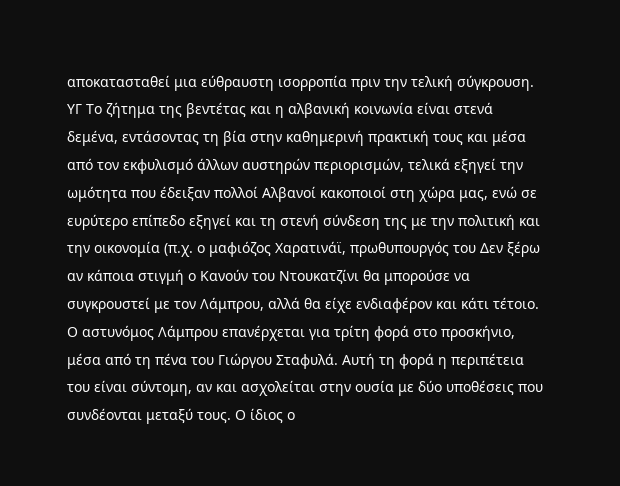αποκατασταθεί μια εύθραυστη ισορροπία πριν την τελική σύγκρουση.
ΥΓ Το ζήτημα της βεντέτας και η αλβανική κοινωνία είναι στενά δεμένα, εντάσοντας τη βία στην καθημερινή πρακτική τους και μέσα από τον εκφυλισμό άλλων αυστηρών περιορισμών, τελικά εξηγεί την ωμότητα που έδειξαν πολλοί Αλβανοί κακοποιοί στη χώρα μας, ενώ σε ευρύτερο επίπεδο εξηγεί και τη στενή σύνδεση της με την πολιτική και την οικονομία (π.χ. ο μαφιόζος Χαρατινάϊ, πρωθυπουργός του Δεν ξέρω αν κάποια στιγμή ο Κανούν του Ντουκατζίνι θα μπορούσε να συγκρουστεί με τον Λάμπρου, αλλά θα είχε ενδιαφέρον και κάτι τέτοιο.
Ο αστυνόμος Λάμπρου επανέρχεται για τρίτη φορά στο προσκήνιο, μέσα από τη πένα του Γιώργου Σταφυλά. Αυτή τη φορά η περιπέτεια του είναι σύντομη, αν και ασχολείται στην ουσία με δύο υποθέσεις που συνδέονται μεταξύ τους. Ο ίδιος ο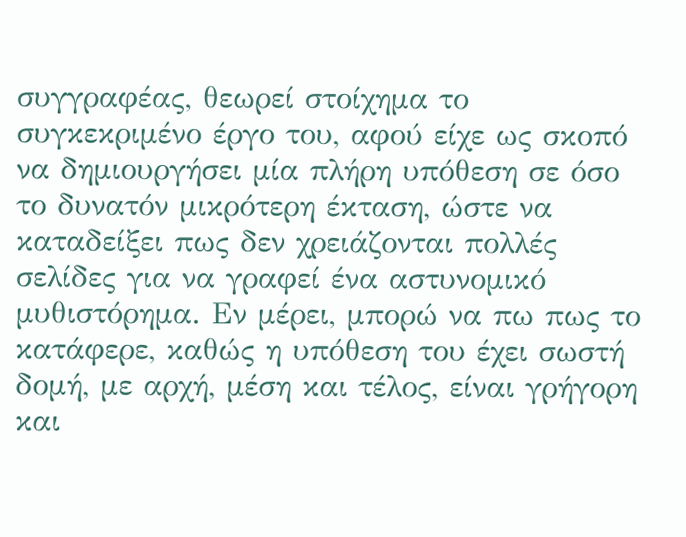συγγραφέας, θεωρεί στοίχημα το συγκεκριμένο έργο του, αφού είχε ως σκοπό να δημιουργήσει μία πλήρη υπόθεση σε όσο το δυνατόν μικρότερη έκταση, ώστε να καταδείξει πως δεν χρειάζονται πολλές σελίδες για να γραφεί ένα αστυνομικό μυθιστόρημα. Εν μέρει, μπορώ να πω πως το κατάφερε, καθώς η υπόθεση του έχει σωστή δομή, με αρχή, μέση και τέλος, είναι γρήγορη και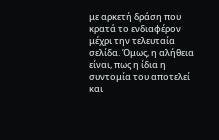με αρκετή δράση που κρατά το ενδιαφέρον μέχρι την τελευταία σελίδα. Όμως, η αλήθεια είναι, πως η ίδια η συντομία του αποτελεί και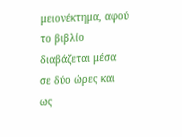μειονέκτημα, αφού το βιβλίο διαβάζεται μέσα σε δύο ώρες και ως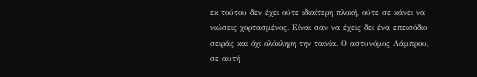εκ τούτου δεν έχει ούτε ιδιαίτερη πλοκή, ούτε σε κάνει να νιώσεις χορτασμένος. Είναι σαν να έχεις δει ένα επεισόδιο σειράς και όχι ολόκληρη την ταινία. Ο αστυνόμος Λάμπρου, σε αυτή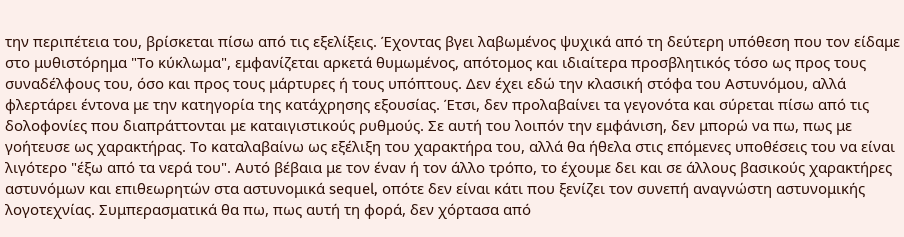την περιπέτεια του, βρίσκεται πίσω από τις εξελίξεις. Έχοντας βγει λαβωμένος ψυχικά από τη δεύτερη υπόθεση που τον είδαμε στο μυθιστόρημα "Το κύκλωμα", εμφανίζεται αρκετά θυμωμένος, απότομος και ιδιαίτερα προσβλητικός τόσο ως προς τους συναδέλφους του, όσο και προς τους μάρτυρες ή τους υπόπτους. Δεν έχει εδώ την κλασική στόφα του Αστυνόμου, αλλά φλερτάρει έντονα με την κατηγορία της κατάχρησης εξουσίας. Έτσι, δεν προλαβαίνει τα γεγονότα και σύρεται πίσω από τις δολοφονίες που διαπράττονται με καταιγιστικούς ρυθμούς. Σε αυτή του λοιπόν την εμφάνιση, δεν μπορώ να πω, πως με γοήτευσε ως χαρακτήρας. Το καταλαβαίνω ως εξέλιξη του χαρακτήρα του, αλλά θα ήθελα στις επόμενες υποθέσεις του να είναι λιγότερο "έξω από τα νερά του". Αυτό βέβαια με τον έναν ή τον άλλο τρόπο, το έχουμε δει και σε άλλους βασικούς χαρακτήρες αστυνόμων και επιθεωρητών στα αστυνομικά sequel, οπότε δεν είναι κάτι που ξενίζει τον συνεπή αναγνώστη αστυνομικής λογοτεχνίας. Συμπερασματικά θα πω, πως αυτή τη φορά, δεν χόρτασα από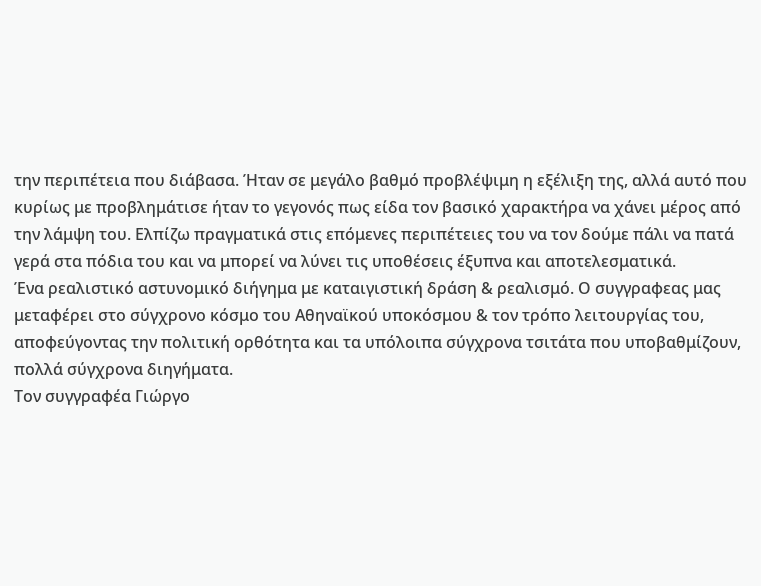την περιπέτεια που διάβασα. Ήταν σε μεγάλο βαθμό προβλέψιμη η εξέλιξη της, αλλά αυτό που κυρίως με προβλημάτισε ήταν το γεγονός πως είδα τον βασικό χαρακτήρα να χάνει μέρος από την λάμψη του. Ελπίζω πραγματικά στις επόμενες περιπέτειες του να τον δούμε πάλι να πατά γερά στα πόδια του και να μπορεί να λύνει τις υποθέσεις έξυπνα και αποτελεσματικά.
Ένα ρεαλιστικό αστυνομικό διήγημα με καταιγιστική δράση & ρεαλισμό. Ο συγγραφεας μας μεταφέρει στο σύγχρονο κόσμο του Αθηναϊκού υποκόσμου & τον τρόπο λειτουργίας του, αποφεύγοντας την πολιτική ορθότητα και τα υπόλοιπα σύγχρονα τσιτάτα που υποβαθμίζουν, πολλά σύγχρονα διηγήματα.
Τον συγγραφέα Γιώργο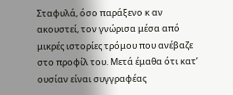Σταφυλά, όσο παράξενο κ αν ακουστεί, τον γνώρισα μέσα από μικρές ιστορίες τρόμου που ανέβαζε στο προφίλ του. Μετά έμαθα ότι κατ’ ουσίαν είναι συγγραφέας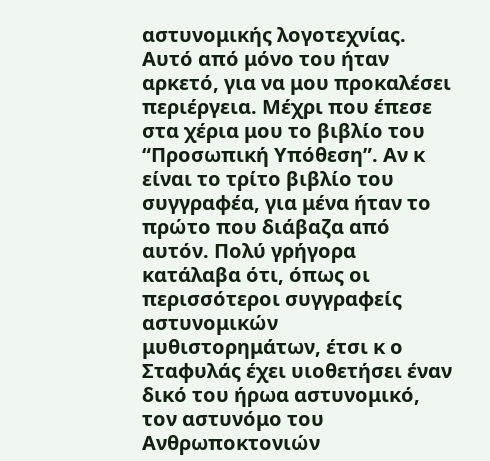αστυνομικής λογοτεχνίας. Αυτό από μόνο του ήταν αρκετό, για να μου προκαλέσει περιέργεια. Μέχρι που έπεσε στα χέρια μου το βιβλίο του “Προσωπική Υπόθεση”. Αν κ είναι το τρίτο βιβλίο του συγγραφέα, για μένα ήταν το πρώτο που διάβαζα από αυτόν. Πολύ γρήγορα κατάλαβα ότι, όπως οι περισσότεροι συγγραφείς αστυνομικών μυθιστορημάτων, έτσι κ ο Σταφυλάς έχει υιοθετήσει έναν δικό του ήρωα αστυνομικό, τον αστυνόμο του Ανθρωποκτονιών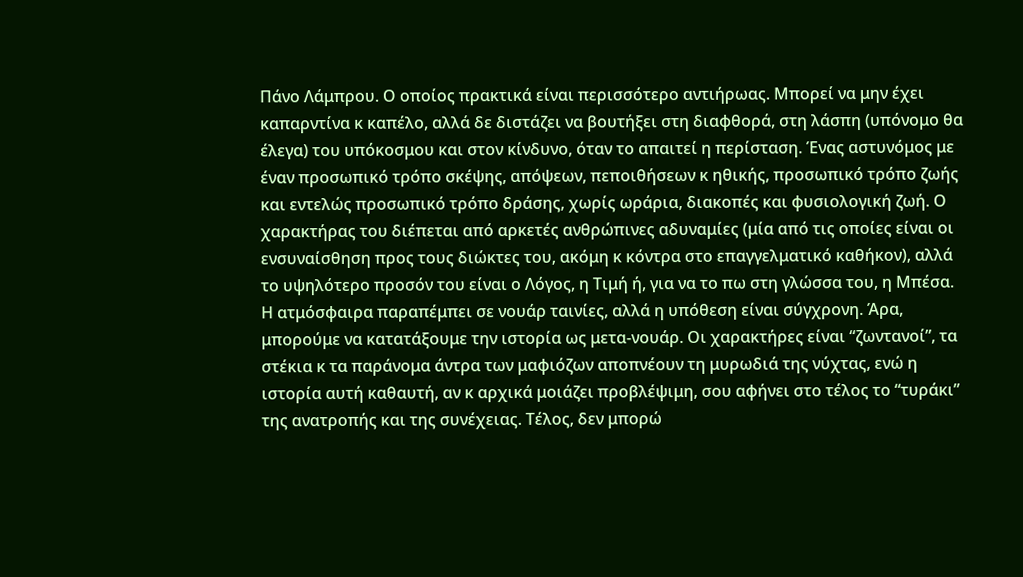Πάνο Λάμπρου. Ο οποίος πρακτικά είναι περισσότερο αντιήρωας. Μπορεί να μην έχει καπαρντίνα κ καπέλο, αλλά δε διστάζει να βουτήξει στη διαφθορά, στη λάσπη (υπόνομο θα έλεγα) του υπόκοσμου και στον κίνδυνο, όταν το απαιτεί η περίσταση. Ένας αστυνόμος με έναν προσωπικό τρόπο σκέψης, απόψεων, πεποιθήσεων κ ηθικής, προσωπικό τρόπο ζωής και εντελώς προσωπικό τρόπο δράσης, χωρίς ωράρια, διακοπές και φυσιολογική ζωή. Ο χαρακτήρας του διέπεται από αρκετές ανθρώπινες αδυναμίες (μία από τις οποίες είναι οι ενσυναίσθηση προς τους διώκτες του, ακόμη κ κόντρα στο επαγγελματικό καθήκον), αλλά το υψηλότερο προσόν του είναι ο Λόγος, η Τιμή ή, για να το πω στη γλώσσα του, η Μπέσα. Η ατμόσφαιρα παραπέμπει σε νουάρ ταινίες, αλλά η υπόθεση είναι σύγχρονη. Άρα, μπορούμε να κατατάξουμε την ιστορία ως μετα-νουάρ. Οι χαρακτήρες είναι “ζωντανοί”, τα στέκια κ τα παράνομα άντρα των μαφιόζων αποπνέουν τη μυρωδιά της νύχτας, ενώ η ιστορία αυτή καθαυτή, αν κ αρχικά μοιάζει προβλέψιμη, σου αφήνει στο τέλος το “τυράκι” της ανατροπής και της συνέχειας. Τέλος, δεν μπορώ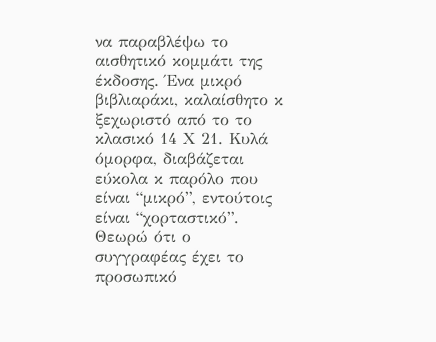να παραβλέψω το αισθητικό κομμάτι της έκδοσης. Ένα μικρό βιβλιαράκι, καλαίσθητο κ ξεχωριστό από το το κλασικό 14 Χ 21. Κυλά όμορφα, διαβάζεται εύκολα κ παρόλο που είναι “μικρό”, εντούτοις είναι “χορταστικό”. Θεωρώ ότι ο συγγραφέας έχει το προσωπικό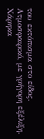του εκτόπισμα στο είδος.
Ατμοσφαιρικό, με γρήγορη εξέλιξη. Χάρηκα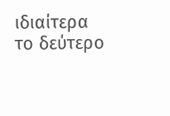ιδιαίτερα το δεύτερο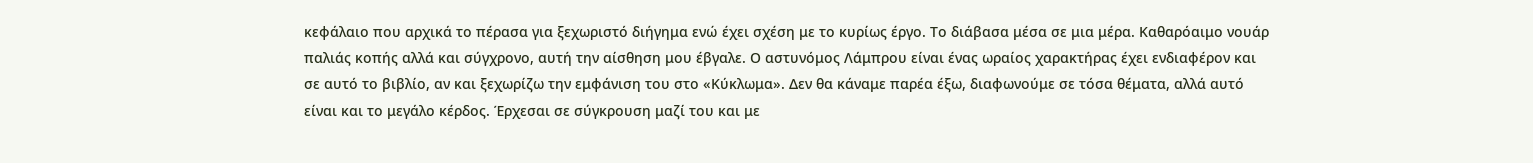κεφάλαιο που αρχικά το πέρασα για ξεχωριστό διήγημα ενώ έχει σχέση με το κυρίως έργο. Το διάβασα μέσα σε μια μέρα. Καθαρόαιμο νουάρ παλιάς κοπής αλλά και σύγχρονο, αυτή την αίσθηση μου έβγαλε. Ο αστυνόμος Λάμπρου είναι ένας ωραίος χαρακτήρας έχει ενδιαφέρον και σε αυτό το βιβλίο, αν και ξεχωρίζω την εμφάνιση του στο «Κύκλωμα». Δεν θα κάναμε παρέα έξω, διαφωνούμε σε τόσα θέματα, αλλά αυτό είναι και το μεγάλο κέρδος. Έρχεσαι σε σύγκρουση μαζί του και με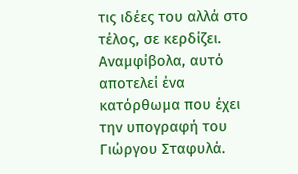τις ιδέες του αλλά στο τέλος, σε κερδίζει. Αναμφίβολα, αυτό αποτελεί ένα κατόρθωμα που έχει την υπογραφή του Γιώργου Σταφυλά.